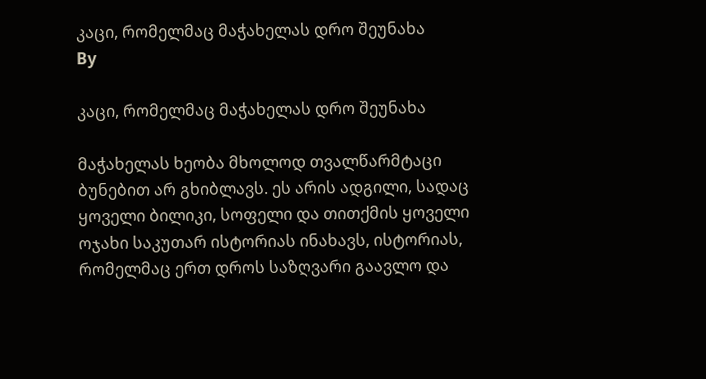კაცი, რომელმაც მაჭახელას დრო შეუნახა
By

კაცი, რომელმაც მაჭახელას დრო შეუნახა

მაჭახელას ხეობა მხოლოდ თვალწარმტაცი ბუნებით არ გხიბლავს. ეს არის ადგილი, სადაც ყოველი ბილიკი, სოფელი და თითქმის ყოველი ოჯახი საკუთარ ისტორიას ინახავს, ისტორიას, რომელმაც ერთ დროს საზღვარი გაავლო და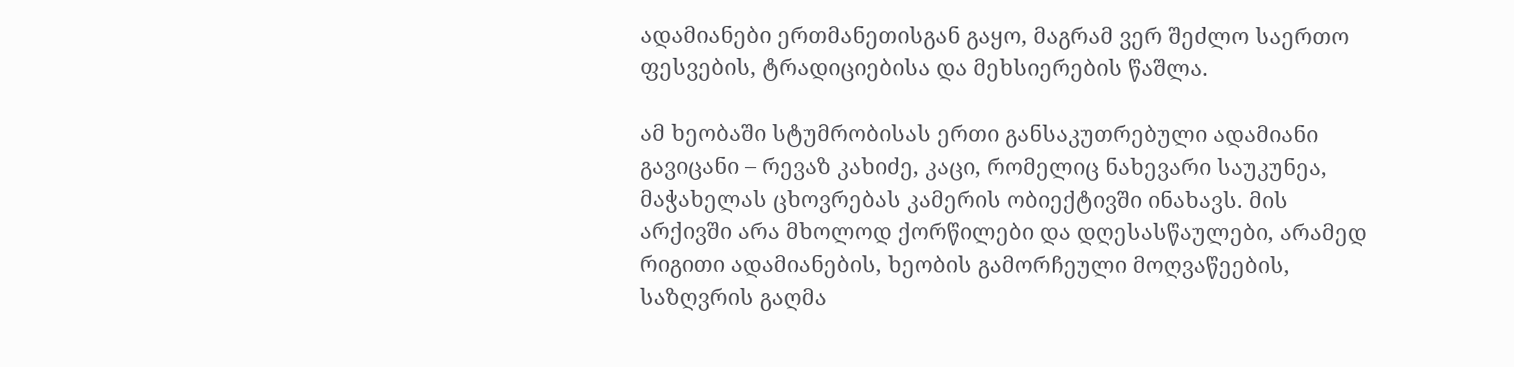ადამიანები ერთმანეთისგან გაყო, მაგრამ ვერ შეძლო საერთო ფესვების, ტრადიციებისა და მეხსიერების წაშლა.

ამ ხეობაში სტუმრობისას ერთი განსაკუთრებული ადამიანი გავიცანი – რევაზ კახიძე, კაცი, რომელიც ნახევარი საუკუნეა, მაჭახელას ცხოვრებას კამერის ობიექტივში ინახავს. მის არქივში არა მხოლოდ ქორწილები და დღესასწაულები, არამედ რიგითი ადამიანების, ხეობის გამორჩეული მოღვაწეების, საზღვრის გაღმა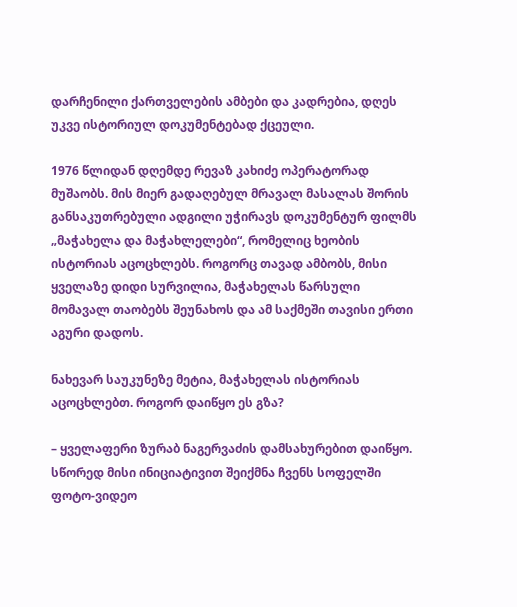დარჩენილი ქართველების ამბები და კადრებია, დღეს უკვე ისტორიულ დოკუმენტებად ქცეული.

1976 წლიდან დღემდე რევაზ კახიძე ოპერატორად მუშაობს. მის მიერ გადაღებულ მრავალ მასალას შორის განსაკუთრებული ადგილი უჭირავს დოკუმენტურ ფილმს „მაჭახელა და მაჭახლელები“, რომელიც ხეობის ისტორიას აცოცხლებს. როგორც თავად ამბობს, მისი ყველაზე დიდი სურვილია, მაჭახელას წარსული მომავალ თაობებს შეუნახოს და ამ საქმეში თავისი ერთი აგური დადოს.

ნახევარ საუკუნეზე მეტია, მაჭახელას ისტორიას აცოცხლებთ. როგორ დაიწყო ეს გზა?

– ყველაფერი ზურაბ ნაგერვაძის დამსახურებით დაიწყო. სწორედ მისი ინიციატივით შეიქმნა ჩვენს სოფელში ფოტო-ვიდეო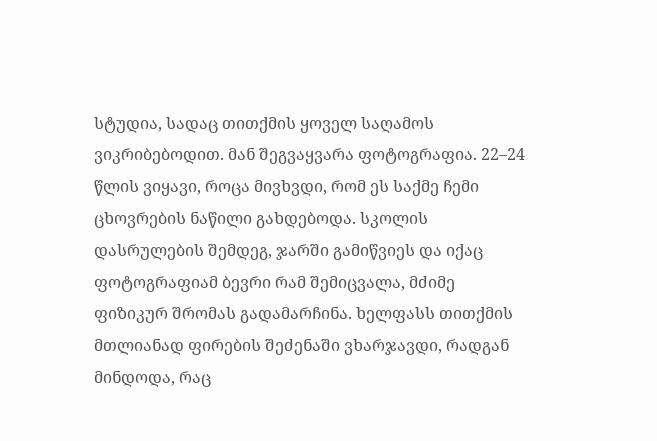სტუდია, სადაც თითქმის ყოველ საღამოს ვიკრიბებოდით. მან შეგვაყვარა ფოტოგრაფია. 22–24 წლის ვიყავი, როცა მივხვდი, რომ ეს საქმე ჩემი ცხოვრების ნაწილი გახდებოდა. სკოლის დასრულების შემდეგ, ჯარში გამიწვიეს და იქაც ფოტოგრაფიამ ბევრი რამ შემიცვალა, მძიმე ფიზიკურ შრომას გადამარჩინა. ხელფასს თითქმის მთლიანად ფირების შეძენაში ვხარჯავდი, რადგან მინდოდა, რაც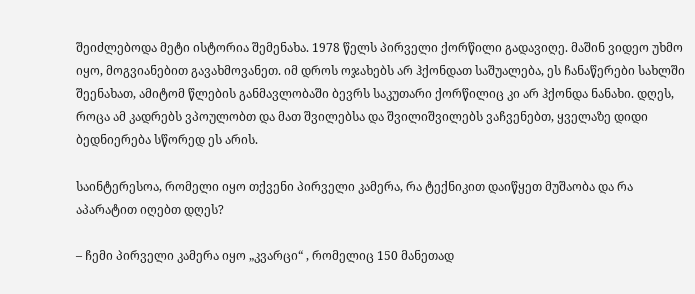შეიძლებოდა მეტი ისტორია შემენახა. 1978 წელს პირველი ქორწილი გადავიღე. მაშინ ვიდეო უხმო იყო, მოგვიანებით გავახმოვანეთ. იმ დროს ოჯახებს არ ჰქონდათ საშუალება, ეს ჩანაწერები სახლში შეენახათ, ამიტომ წლების განმავლობაში ბევრს საკუთარი ქორწილიც კი არ ჰქონდა ნანახი. დღეს, როცა ამ კადრებს ვპოულობთ და მათ შვილებსა და შვილიშვილებს ვაჩვენებთ, ყველაზე დიდი ბედნიერება სწორედ ეს არის.

საინტერესოა, რომელი იყო თქვენი პირველი კამერა, რა ტექნიკით დაიწყეთ მუშაობა და რა აპარატით იღებთ დღეს?

– ჩემი პირველი კამერა იყო „კვარცი“ , რომელიც 150 მანეთად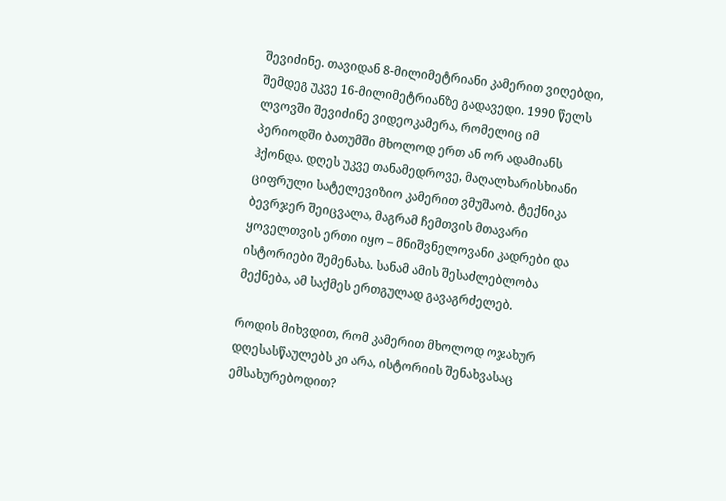შევიძინე. თავიდან 8-მილიმეტრიანი კამერით ვიღებდი, შემდეგ უკვე 16-მილიმეტრიანზე გადავედი. 1990 წელს ლვოვში შევიძინე ვიდეოკამერა, რომელიც იმ პერიოდში ბათუმში მხოლოდ ერთ ან ორ ადამიანს ჰქონდა. დღეს უკვე თანამედროვე, მაღალხარისხიანი ციფრული სატელევიზიო კამერით ვმუშაობ. ტექნიკა ბევრჯერ შეიცვალა, მაგრამ ჩემთვის მთავარი ყოველთვის ერთი იყო – მნიშვნელოვანი კადრები და ისტორიები შემენახა. სანამ ამის შესაძლებლობა მექნება, ამ საქმეს ერთგულად გავაგრძელებ.

როდის მიხვდით, რომ კამერით მხოლოდ ოჯახურ დღესასწაულებს კი არა, ისტორიის შენახვასაც ემსახურებოდით?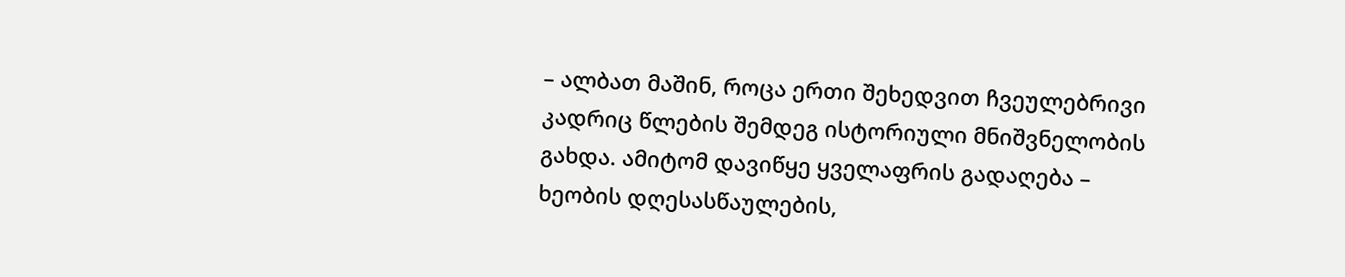– ალბათ მაშინ, როცა ერთი შეხედვით ჩვეულებრივი კადრიც წლების შემდეგ ისტორიული მნიშვნელობის გახდა. ამიტომ დავიწყე ყველაფრის გადაღება – ხეობის დღესასწაულების,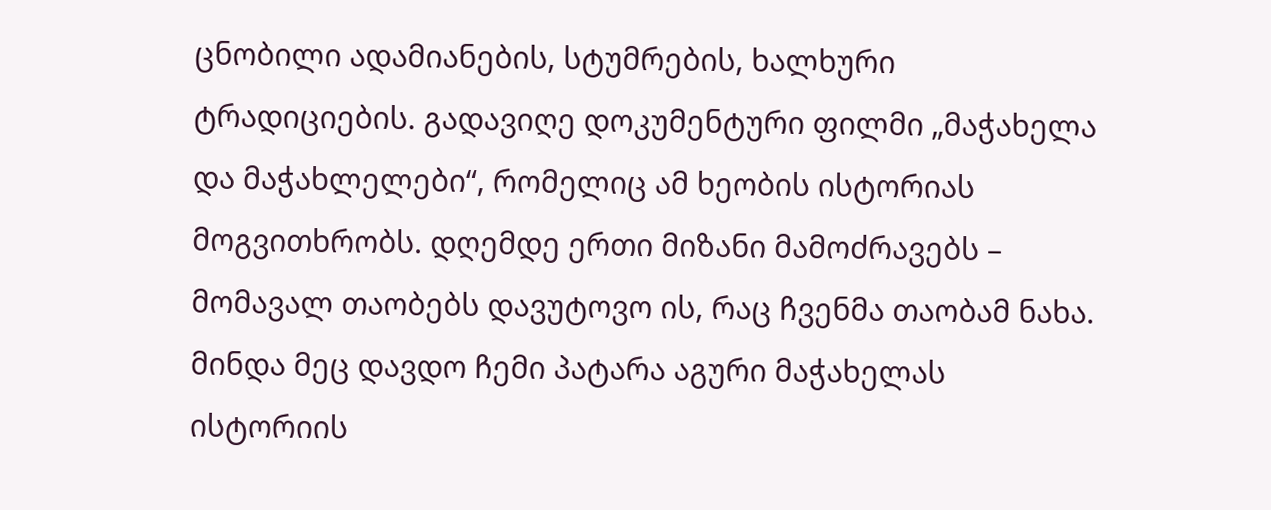ცნობილი ადამიანების, სტუმრების, ხალხური ტრადიციების. გადავიღე დოკუმენტური ფილმი „მაჭახელა და მაჭახლელები“, რომელიც ამ ხეობის ისტორიას მოგვითხრობს. დღემდე ერთი მიზანი მამოძრავებს – მომავალ თაობებს დავუტოვო ის, რაც ჩვენმა თაობამ ნახა. მინდა მეც დავდო ჩემი პატარა აგური მაჭახელას ისტორიის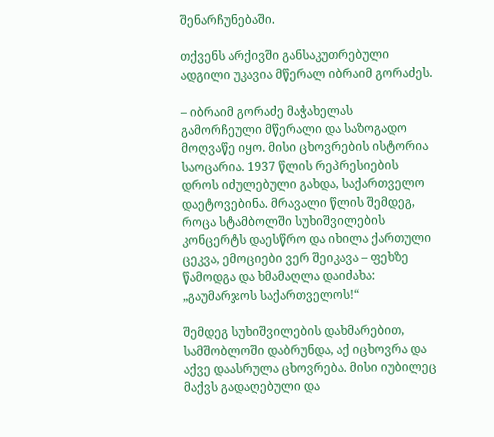შენარჩუნებაში.

თქვენს არქივში განსაკუთრებული ადგილი უკავია მწერალ იბრაიმ გორაძეს.

– იბრაიმ გორაძე მაჭახელას გამორჩეული მწერალი და საზოგადო მოღვაწე იყო. მისი ცხოვრების ისტორია საოცარია. 1937 წლის რეპრესიების დროს იძულებული გახდა, საქართველო დაეტოვებინა. მრავალი წლის შემდეგ, როცა სტამბოლში სუხიშვილების კონცერტს დაესწრო და იხილა ქართული ცეკვა, ემოციები ვერ შეიკავა – ფეხზე წამოდგა და ხმამაღლა დაიძახა: „გაუმარჯოს საქართველოს!“

შემდეგ სუხიშვილების დახმარებით, სამშობლოში დაბრუნდა, აქ იცხოვრა და აქვე დაასრულა ცხოვრება. მისი იუბილეც მაქვს გადაღებული და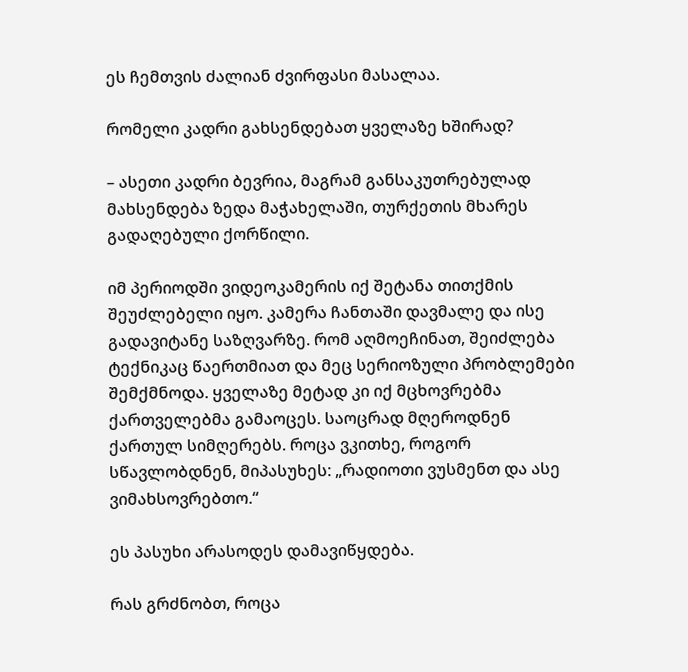ეს ჩემთვის ძალიან ძვირფასი მასალაა.

რომელი კადრი გახსენდებათ ყველაზე ხშირად?

– ასეთი კადრი ბევრია, მაგრამ განსაკუთრებულად მახსენდება ზედა მაჭახელაში, თურქეთის მხარეს გადაღებული ქორწილი.

იმ პერიოდში ვიდეოკამერის იქ შეტანა თითქმის შეუძლებელი იყო. კამერა ჩანთაში დავმალე და ისე გადავიტანე საზღვარზე. რომ აღმოეჩინათ, შეიძლება ტექნიკაც წაერთმიათ და მეც სერიოზული პრობლემები შემქმნოდა. ყველაზე მეტად კი იქ მცხოვრებმა ქართველებმა გამაოცეს. საოცრად მღეროდნენ ქართულ სიმღერებს. როცა ვკითხე, როგორ სწავლობდნენ, მიპასუხეს: „რადიოთი ვუსმენთ და ასე ვიმახსოვრებთო.“

ეს პასუხი არასოდეს დამავიწყდება.

რას გრძნობთ, როცა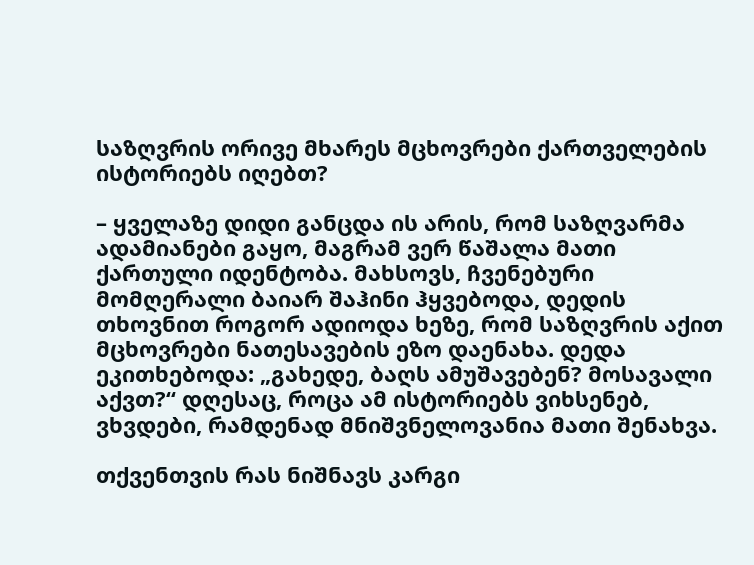საზღვრის ორივე მხარეს მცხოვრები ქართველების ისტორიებს იღებთ?

– ყველაზე დიდი განცდა ის არის, რომ საზღვარმა ადამიანები გაყო, მაგრამ ვერ წაშალა მათი ქართული იდენტობა. მახსოვს, ჩვენებური მომღერალი ბაიარ შაჰინი ჰყვებოდა, დედის თხოვნით როგორ ადიოდა ხეზე, რომ საზღვრის აქით მცხოვრები ნათესავების ეზო დაენახა. დედა ეკითხებოდა: „გახედე, ბაღს ამუშავებენ? მოსავალი აქვთ?“ დღესაც, როცა ამ ისტორიებს ვიხსენებ, ვხვდები, რამდენად მნიშვნელოვანია მათი შენახვა.

თქვენთვის რას ნიშნავს კარგი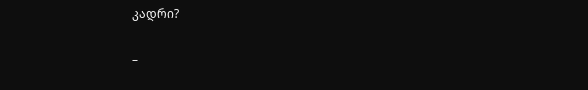კადრი?

–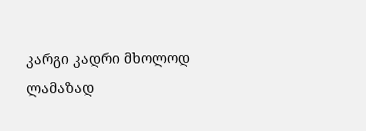კარგი კადრი მხოლოდ ლამაზად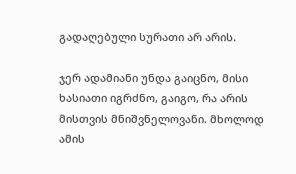გადაღებული სურათი არ არის.

ჯერ ადამიანი უნდა გაიცნო, მისი ხასიათი იგრძნო, გაიგო, რა არის მისთვის მნიშვნელოვანი. მხოლოდ ამის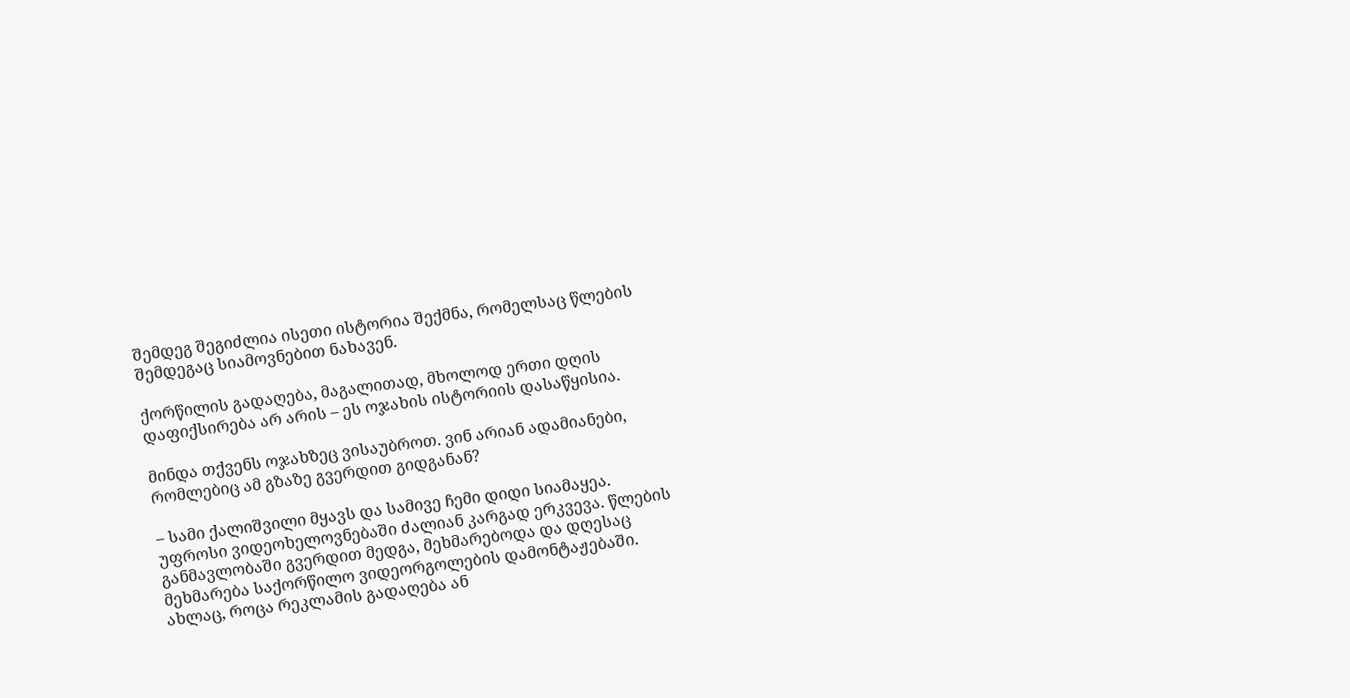შემდეგ შეგიძლია ისეთი ისტორია შექმნა, რომელსაც წლების შემდეგაც სიამოვნებით ნახავენ.

ქორწილის გადაღება, მაგალითად, მხოლოდ ერთი დღის დაფიქსირება არ არის – ეს ოჯახის ისტორიის დასაწყისია.

მინდა თქვენს ოჯახზეც ვისაუბროთ. ვინ არიან ადამიანები, რომლებიც ამ გზაზე გვერდით გიდგანან?

– სამი ქალიშვილი მყავს და სამივე ჩემი დიდი სიამაყეა. უფროსი ვიდეოხელოვნებაში ძალიან კარგად ერკვევა. წლების განმავლობაში გვერდით მედგა, მეხმარებოდა და დღესაც მეხმარება საქორწილო ვიდეორგოლების დამონტაჟებაში. ახლაც, როცა რეკლამის გადაღება ან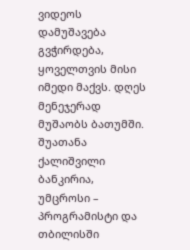ვიდეოს დამუშავება გვჭირდება, ყოველთვის მისი იმედი მაქვს. დღეს მენეჯერად მუშაობს ბათუმში. შუათანა ქალიშვილი ბანკირია, უმცროსი – პროგრამისტი და თბილისში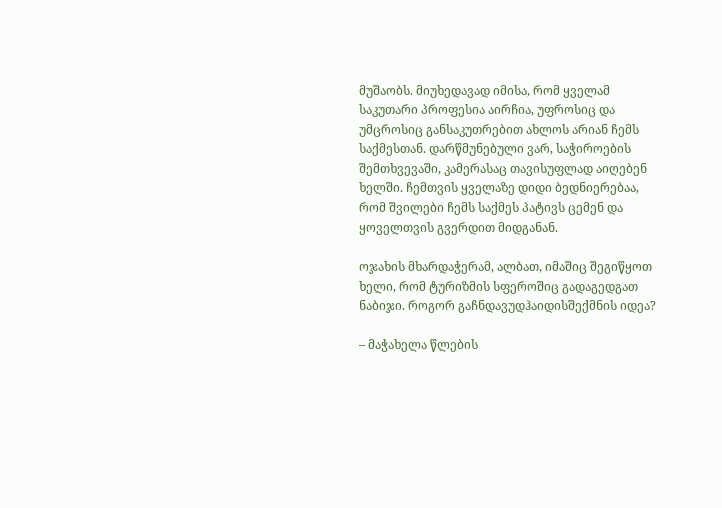მუშაობს. მიუხედავად იმისა, რომ ყველამ საკუთარი პროფესია აირჩია, უფროსიც და უმცროსიც განსაკუთრებით ახლოს არიან ჩემს საქმესთან. დარწმუნებული ვარ, საჭიროების შემთხვევაში, კამერასაც თავისუფლად აიღებენ ხელში. ჩემთვის ყველაზე დიდი ბედნიერებაა, რომ შვილები ჩემს საქმეს პატივს ცემენ და ყოველთვის გვერდით მიდგანან.

ოჯახის მხარდაჭერამ, ალბათ, იმაშიც შეგიწყოთ ხელი, რომ ტურიზმის სფეროშიც გადაგედგათ ნაბიჯი. როგორ გაჩნდავუდჰაიდისშექმნის იდეა?

– მაჭახელა წლების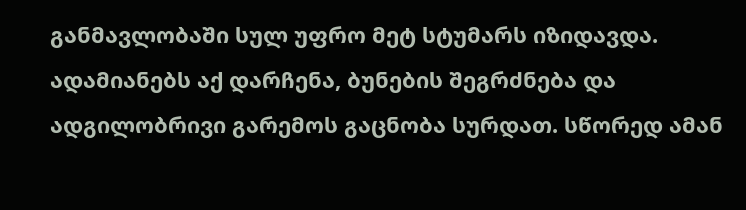განმავლობაში სულ უფრო მეტ სტუმარს იზიდავდა. ადამიანებს აქ დარჩენა, ბუნების შეგრძნება და ადგილობრივი გარემოს გაცნობა სურდათ. სწორედ ამან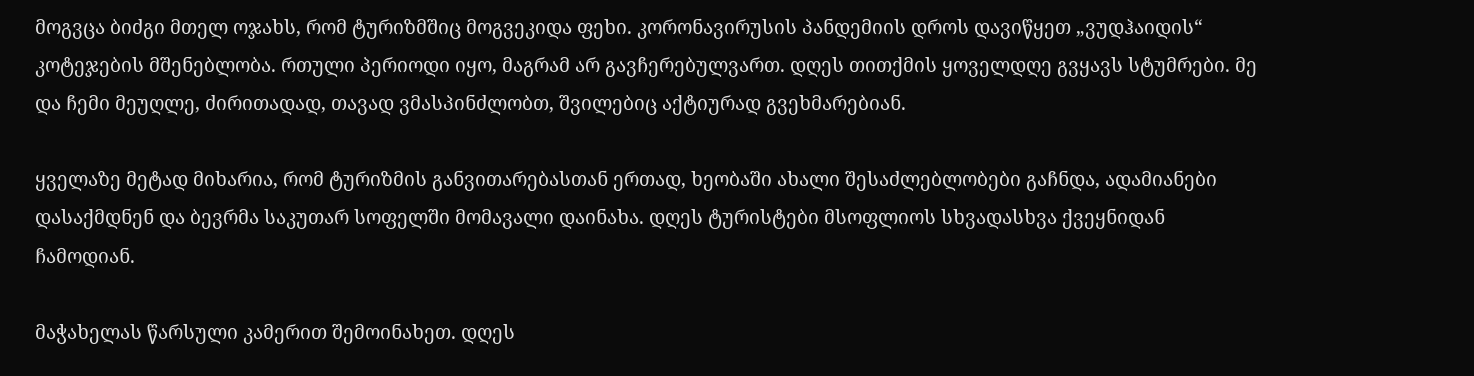მოგვცა ბიძგი მთელ ოჯახს, რომ ტურიზმშიც მოგვეკიდა ფეხი. კორონავირუსის პანდემიის დროს დავიწყეთ „ვუდჰაიდის“ კოტეჯების მშენებლობა. რთული პერიოდი იყო, მაგრამ არ გავჩერებულვართ. დღეს თითქმის ყოველდღე გვყავს სტუმრები. მე და ჩემი მეუღლე, ძირითადად, თავად ვმასპინძლობთ, შვილებიც აქტიურად გვეხმარებიან.

ყველაზე მეტად მიხარია, რომ ტურიზმის განვითარებასთან ერთად, ხეობაში ახალი შესაძლებლობები გაჩნდა, ადამიანები დასაქმდნენ და ბევრმა საკუთარ სოფელში მომავალი დაინახა. დღეს ტურისტები მსოფლიოს სხვადასხვა ქვეყნიდან ჩამოდიან.

მაჭახელას წარსული კამერით შემოინახეთ. დღეს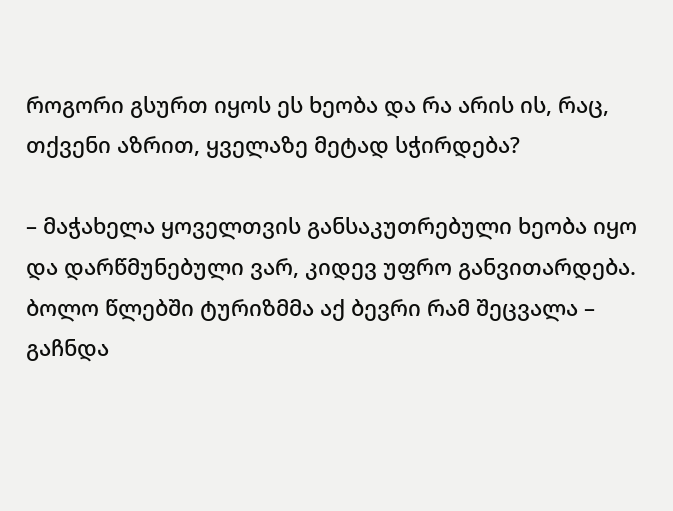როგორი გსურთ იყოს ეს ხეობა და რა არის ის, რაც, თქვენი აზრით, ყველაზე მეტად სჭირდება?

– მაჭახელა ყოველთვის განსაკუთრებული ხეობა იყო და დარწმუნებული ვარ, კიდევ უფრო განვითარდება. ბოლო წლებში ტურიზმმა აქ ბევრი რამ შეცვალა – გაჩნდა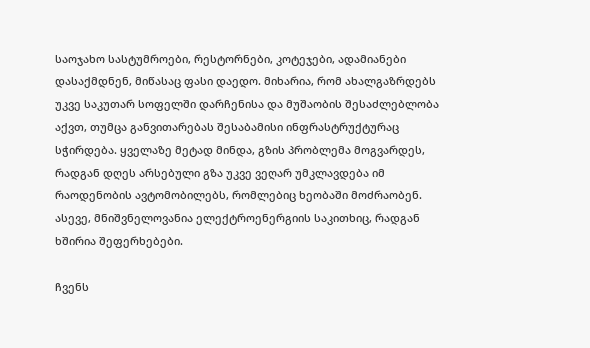საოჯახო სასტუმროები, რესტორნები, კოტეჯები, ადამიანები დასაქმდნენ, მიწასაც ფასი დაედო. მიხარია, რომ ახალგაზრდებს უკვე საკუთარ სოფელში დარჩენისა და მუშაობის შესაძლებლობა აქვთ, თუმცა განვითარებას შესაბამისი ინფრასტრუქტურაც სჭირდება. ყველაზე მეტად მინდა, გზის პრობლემა მოგვარდეს, რადგან დღეს არსებული გზა უკვე ვეღარ უმკლავდება იმ რაოდენობის ავტომობილებს, რომლებიც ხეობაში მოძრაობენ. ასევე, მნიშვნელოვანია ელექტროენერგიის საკითხიც, რადგან ხშირია შეფერხებები.

ჩვენს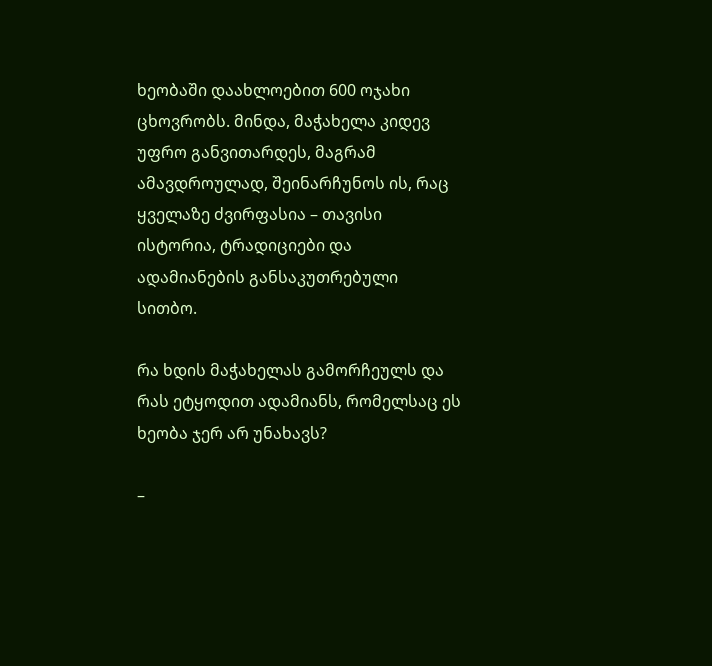ხეობაში დაახლოებით 600 ოჯახი ცხოვრობს. მინდა, მაჭახელა კიდევ უფრო განვითარდეს, მაგრამ ამავდროულად, შეინარჩუნოს ის, რაც ყველაზე ძვირფასია – თავისი ისტორია, ტრადიციები და ადამიანების განსაკუთრებული სითბო.

რა ხდის მაჭახელას გამორჩეულს და რას ეტყოდით ადამიანს, რომელსაც ეს ხეობა ჯერ არ უნახავს?

–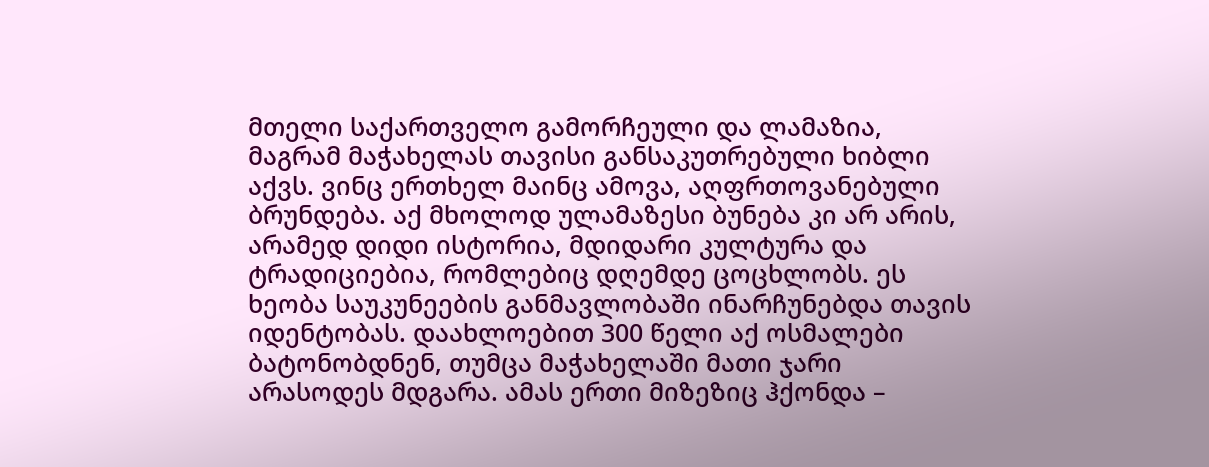მთელი საქართველო გამორჩეული და ლამაზია, მაგრამ მაჭახელას თავისი განსაკუთრებული ხიბლი აქვს. ვინც ერთხელ მაინც ამოვა, აღფრთოვანებული ბრუნდება. აქ მხოლოდ ულამაზესი ბუნება კი არ არის, არამედ დიდი ისტორია, მდიდარი კულტურა და ტრადიციებია, რომლებიც დღემდე ცოცხლობს. ეს ხეობა საუკუნეების განმავლობაში ინარჩუნებდა თავის იდენტობას. დაახლოებით 300 წელი აქ ოსმალები ბატონობდნენ, თუმცა მაჭახელაში მათი ჯარი არასოდეს მდგარა. ამას ერთი მიზეზიც ჰქონდა –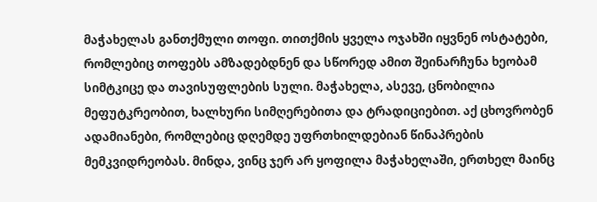მაჭახელას განთქმული თოფი. თითქმის ყველა ოჯახში იყვნენ ოსტატები, რომლებიც თოფებს ამზადებდნენ და სწორედ ამით შეინარჩუნა ხეობამ სიმტკიცე და თავისუფლების სული. მაჭახელა, ასევე, ცნობილია მეფუტკრეობით, ხალხური სიმღერებითა და ტრადიციებით. აქ ცხოვრობენ ადამიანები, რომლებიც დღემდე უფრთხილდებიან წინაპრების მემკვიდრეობას. მინდა, ვინც ჯერ არ ყოფილა მაჭახელაში, ერთხელ მაინც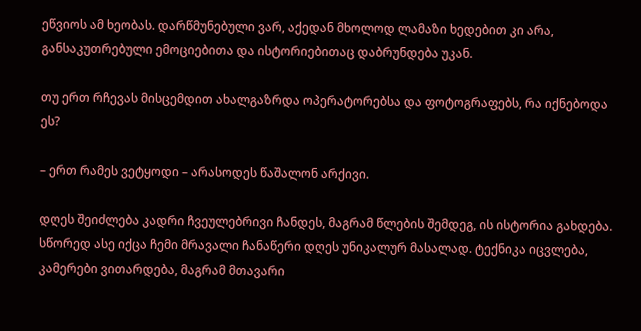ეწვიოს ამ ხეობას. დარწმუნებული ვარ, აქედან მხოლოდ ლამაზი ხედებით კი არა, განსაკუთრებული ემოციებითა და ისტორიებითაც დაბრუნდება უკან.

თუ ერთ რჩევას მისცემდით ახალგაზრდა ოპერატორებსა და ფოტოგრაფებს, რა იქნებოდა ეს?

– ერთ რამეს ვეტყოდი – არასოდეს წაშალონ არქივი.

დღეს შეიძლება კადრი ჩვეულებრივი ჩანდეს, მაგრამ წლების შემდეგ, ის ისტორია გახდება. სწორედ ასე იქცა ჩემი მრავალი ჩანაწერი დღეს უნიკალურ მასალად. ტექნიკა იცვლება, კამერები ვითარდება, მაგრამ მთავარი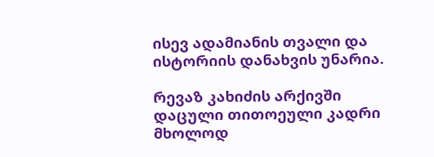ისევ ადამიანის თვალი და ისტორიის დანახვის უნარია.

რევაზ კახიძის არქივში დაცული თითოეული კადრი მხოლოდ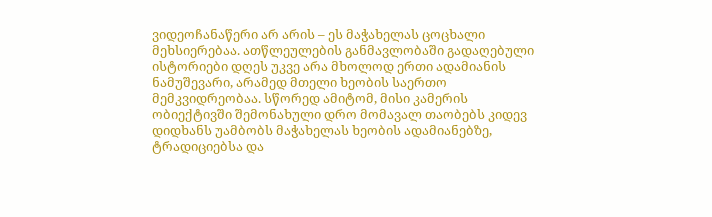ვიდეოჩანაწერი არ არის – ეს მაჭახელას ცოცხალი მეხსიერებაა. ათწლეულების განმავლობაში გადაღებული ისტორიები დღეს უკვე არა მხოლოდ ერთი ადამიანის ნამუშევარი, არამედ მთელი ხეობის საერთო მემკვიდრეობაა. სწორედ ამიტომ, მისი კამერის ობიექტივში შემონახული დრო მომავალ თაობებს კიდევ დიდხანს უამბობს მაჭახელას ხეობის ადამიანებზე, ტრადიციებსა და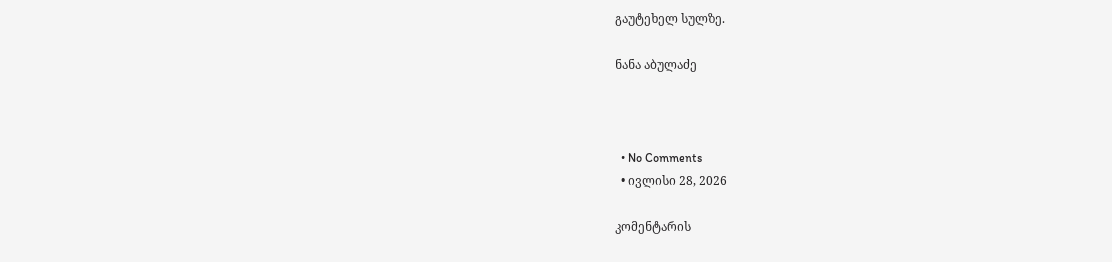გაუტეხელ სულზე.

ნანა აბულაძე



  • No Comments
  • ივლისი 28, 2026

კომენტარის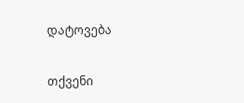დატოვება

თქვენი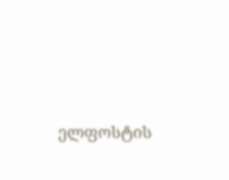ელფოსტის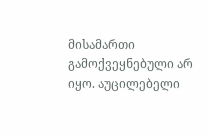მისამართი გამოქვეყნებული არ იყო. აუცილებელი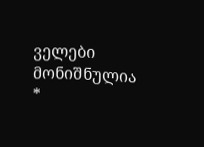ველები მონიშნულია *